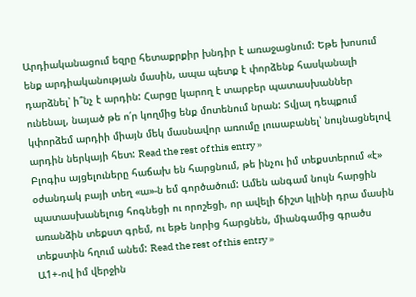Արդիականացում եզրը հետաքրքիր խնդիր է առաջացնում: Եթե խոսում ենք արդիականության մասին, ապա պետք է փորձենք հասկանալի դարձնել՝ ի՞նչ է արդին: Հարցը կարող է տարբեր պատասխաններ ունենալ, նայած թե ո՛ր կողմից ենք մոտենում նրան: Տվյալ դեպքում կփորձեմ արդիի միայն մեկ մասնավոր առումը լուսաբանել՝ նույնացնելով արդին ներկայի հետ: Read the rest of this entry »
Բլոգիս այցելուները հաճախ են հարցնում, թե ինչու իմ տեքստերում «է» օժանդակ բայի տեղ «ա»-ն եմ գործածում: Ամեն անգամ նույն հարցին պատասխանելուց հոգնեցի ու որոշեցի, որ ավելի ճիշտ կլինի դրա մասին առանձին տեքստ գրեմ, ու եթե նորից հարցնեն, միանգամից գրածս տեքստին հղում անեմ: Read the rest of this entry »
Ա1+-ով իմ վերջին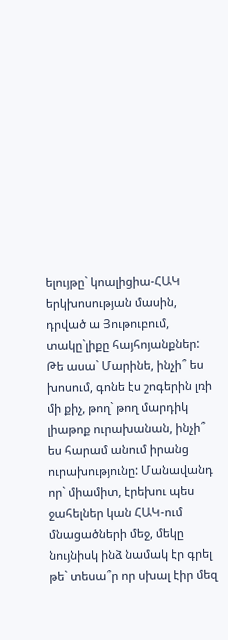ելույթը` կոալիցիա-ՀԱԿ երկխոսության մասին, դրված ա Յութուբում, տակը`լիքը հայհոյանքներ: Թե ասա` Մարինե, ինչի՞ ես խոսում, գոնե էս շոգերին լռի մի քիչ, թող` թող մարդիկ լիաթոք ուրախանան, ինչի՞ ես հարամ անում իրանց ուրախությունը: Մանավանդ որ` միամիտ, էրեխու պես ջահելներ կան ՀԱԿ-ում մնացածների մեջ, մեկը նույնիսկ ինձ նամակ էր գրել թե` տեսա՞ր որ սխալ էիր մեզ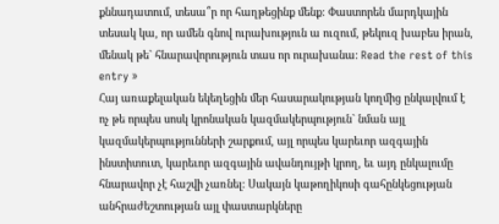քննադատում, տեսա՞ր որ հաղթեցինք մենք: Փաստորեն մարդկային տեսակ կա, որ ամեն գնով ուրախություն ա ուզում, թեկուզ խաբես իրան, մենակ թե` հնարավորություն տաս որ ուրախանա: Read the rest of this entry »
Հայ առաքելական եկեղեցին մեր հասարակության կողմից ընկալվում է ոչ թե որպես սոսկ կրոնական կազմակերպություն` նման այլ կազմակերպությունների շարքում, այլ որպես կարեւոր ազգային ինստիտուտ, կարեւոր ազգային ավանդույթի կրող, եւ այդ ընկալումը հնարավոր չէ հաշվի չառնել: Սակայն կաթողիկոսի գահընկեցության անհրաժեշտության այլ փաստարկները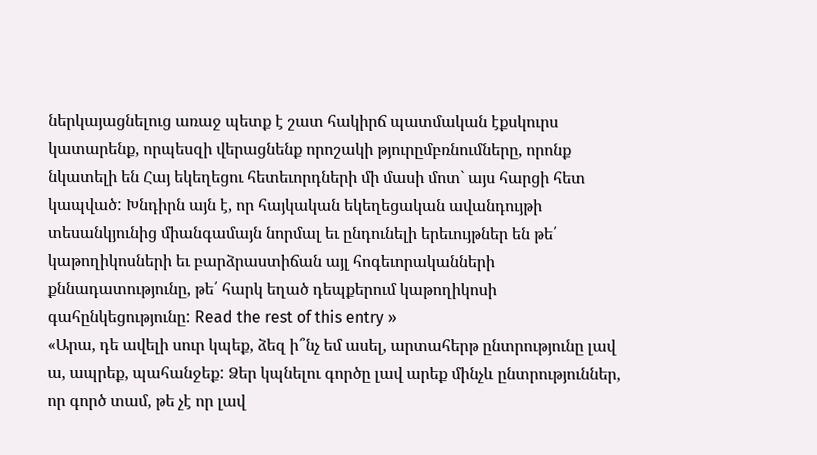ներկայացնելուց առաջ պետք է շատ հակիրճ պատմական էքսկուրս կատարենք, որպեսզի վերացնենք որոշակի թյուրըմբռնումները, որոնք նկատելի են Հայ եկեղեցու հետեւորդների մի մասի մոտ` այս հարցի հետ կապված: Խնդիրն այն է, որ հայկական եկեղեցական ավանդույթի տեսանկյունից միանգամայն նորմալ եւ ընդունելի երեւույթներ են թե՛ կաթողիկոսների եւ բարձրաստիճան այլ հոգեւորականների քննադատությունը, թե՛ հարկ եղած դեպքերում կաթողիկոսի գահընկեցությունը: Read the rest of this entry »
«Արա, դե ավելի սուր կպեք, ձեզ ի՞նչ եմ ասել, արտահերթ ընտրությունը լավ ա, ապրեք, պահանջեք: Ձեր կպնելու գործը լավ արեք մինչև ընտրություններ, որ գործ տամ, թե չէ որ լավ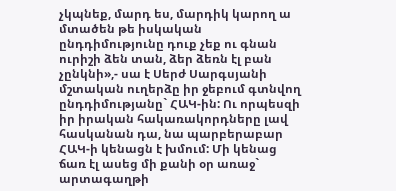չկպնեք, մարդ ես, մարդիկ կարող ա մտածեն թե իսկական ընդդիմությունը դուք չեք ու գնան ուրիշի ձեն տան, ձեր ձեռն էլ բան չընկնի»,- սա է Սերժ Սարգսյանի մշտական ուղերձը իր ջեբում գտնվող ընդդիմությանը` ՀԱԿ-ին: Ու որպեսզի իր իրական հակառակորդները լավ հասկանան դա, նա պարբերաբար ՀԱԿ-ի կենացն է խմում: Մի կենաց ճառ էլ ասեց մի քանի օր առաջ` արտագաղթի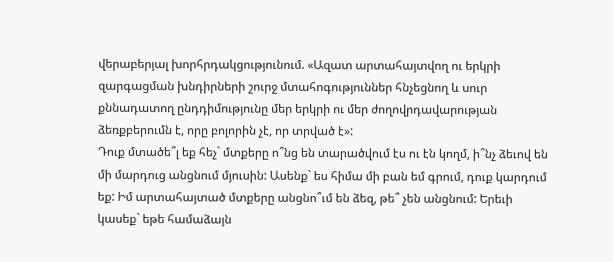վերաբերյալ խորհրդակցությունում. «Ազատ արտահայտվող ու երկրի զարգացման խնդիրների շուրջ մտահոգություններ հնչեցնող և սուր քննադատող ընդդիմությունը մեր երկրի ու մեր ժողովրդավարության ձեռքբերումն է, որը բոլորին չէ, որ տրված է»:
Դուք մտածե՞լ եք հեչ` մտքերը ո՞նց են տարածվում էս ու էն կողմ, ի՞նչ ձեւով են մի մարդուց անցնում մյուսին: Ասենք` ես հիմա մի բան եմ գրում, դուք կարդում եք: Իմ արտահայտած մտքերը անցնո՞ւմ են ձեզ, թե՞ չեն անցնում: Երեւի կասեք` եթե համաձայն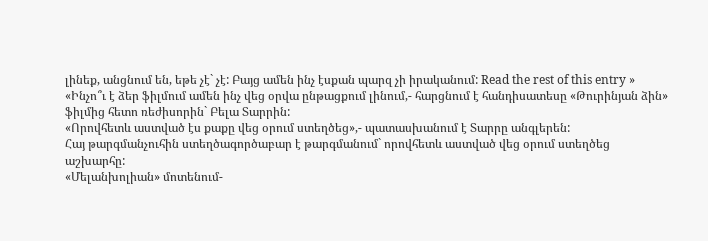լինեք, անցնում են, եթե չէ` չէ: Բայց ամեն ինչ էսքան պարզ չի իրականում: Read the rest of this entry »
«Ինչո՞ւ է ձեր ֆիլմում ամեն ինչ վեց օրվա ընթացքում լինում,- հարցնում է հանդիսատեսը «Թուրինյան ձին» ֆիլմից հետո ռեժիսորին` Բելա Տարրին:
«Որովհետև աստված էս քաքը վեց օրում ստեղծեց»,- պատասխանում է Տարրը անգլերեն:
Հայ թարգմանչուհին ստեղծագործաբար է թարգմանում` որովհետև աստված վեց օրում ստեղծեց աշխարհը:
«Մելանխոլիան» մոտենում-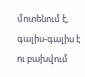մոտենում է, գալիս-գալիս է ու բախվում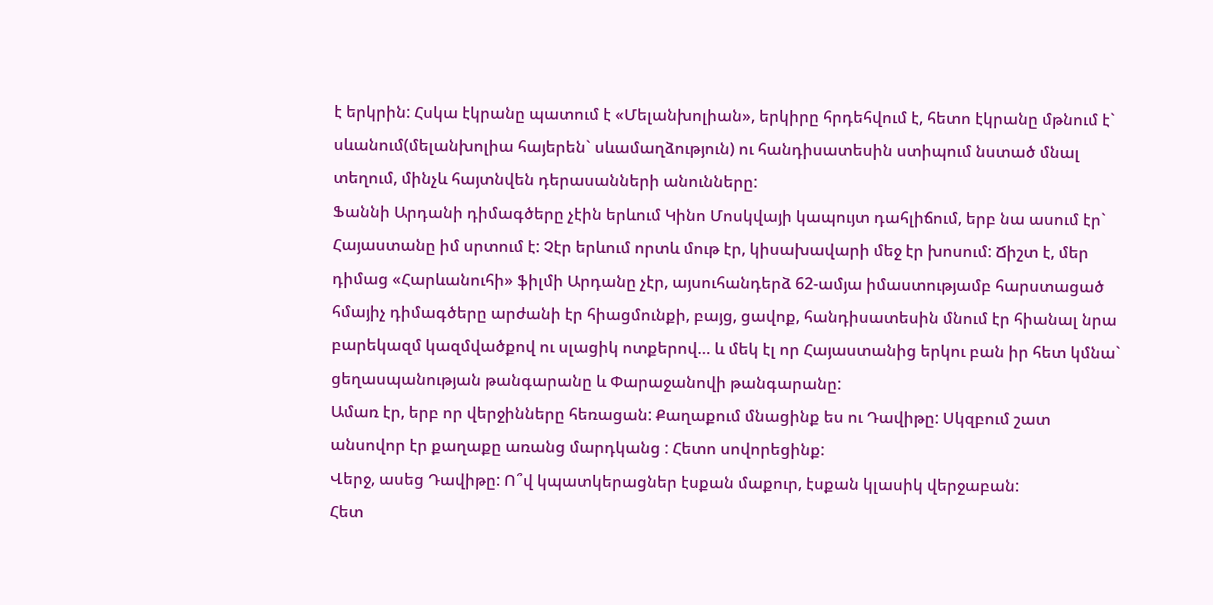է երկրին: Հսկա էկրանը պատում է «Մելանխոլիան», երկիրը հրդեհվում է, հետո էկրանը մթնում է` սևանում(մելանխոլիա հայերեն` սևամաղձություն) ու հանդիսատեսին ստիպում նստած մնալ տեղում, մինչև հայտնվեն դերասանների անունները:
Ֆաննի Արդանի դիմագծերը չէին երևում Կինո Մոսկվայի կապույտ դահլիճում, երբ նա ասում էր` Հայաստանը իմ սրտում է: Չէր երևում որտև մութ էր, կիսախավարի մեջ էր խոսում: Ճիշտ է, մեր դիմաց «Հարևանուհի» ֆիլմի Արդանը չէր, այսուհանդերձ 62-ամյա իմաստությամբ հարստացած հմայիչ դիմագծերը արժանի էր հիացմունքի, բայց, ցավոք, հանդիսատեսին մնում էր հիանալ նրա բարեկազմ կազմվածքով ու սլացիկ ոտքերով… և մեկ էլ որ Հայաստանից երկու բան իր հետ կմնա` ցեղասպանության թանգարանը և Փարաջանովի թանգարանը:
Ամառ էր, երբ որ վերջինները հեռացան: Քաղաքում մնացինք ես ու Դավիթը: Սկզբում շատ անսովոր էր քաղաքը առանց մարդկանց : Հետո սովորեցինք:
Վերջ, ասեց Դավիթը: Ո՞վ կպատկերացներ էսքան մաքուր, էսքան կլասիկ վերջաբան:
Հետ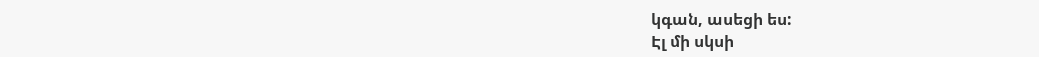կգան, ասեցի ես:
Էլ մի սկսի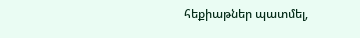հեքիաթներ պատմել,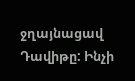ջղայնացավ Դավիթը: Ինչի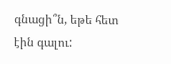գնացի՞ն, եթե հետ էին գալու: